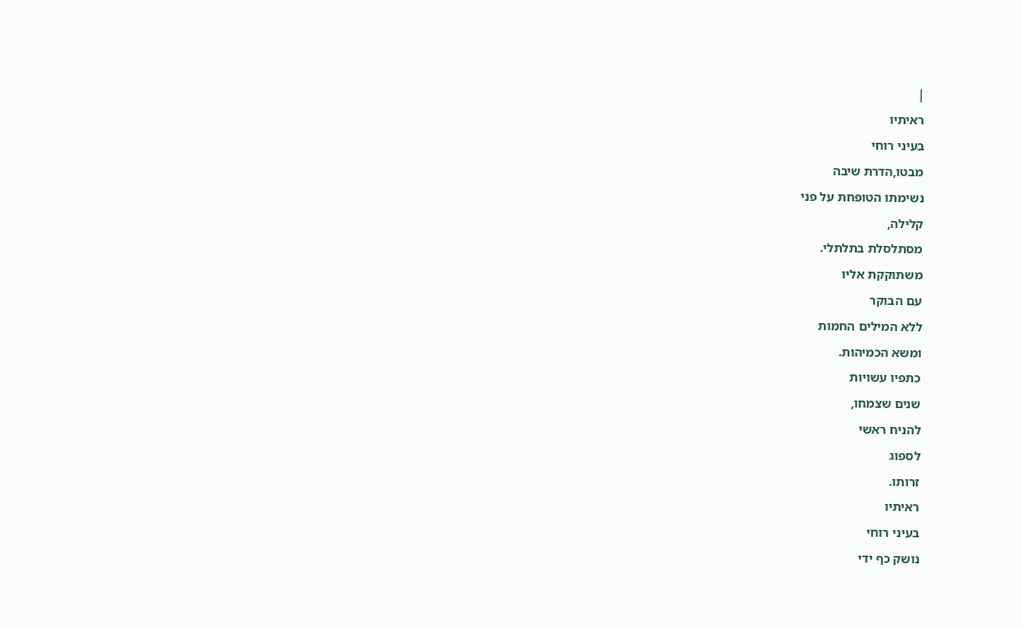|
ראיתיו
בעיני רוחי
מבטו,הדרת שיבה
נשימתו הטופחת על פני
קלילה,
מסתלסלת בתלתלי.
משתוקקת אליו
עם הבוקר
ללא המילים החמות
ומשא הכמיהות.
כתפיו עשויות
שנים שצמחו,
להניח ראשי
לספוג
זרותו.
ראיתיו
בעיני רוחי
נושק כף ידי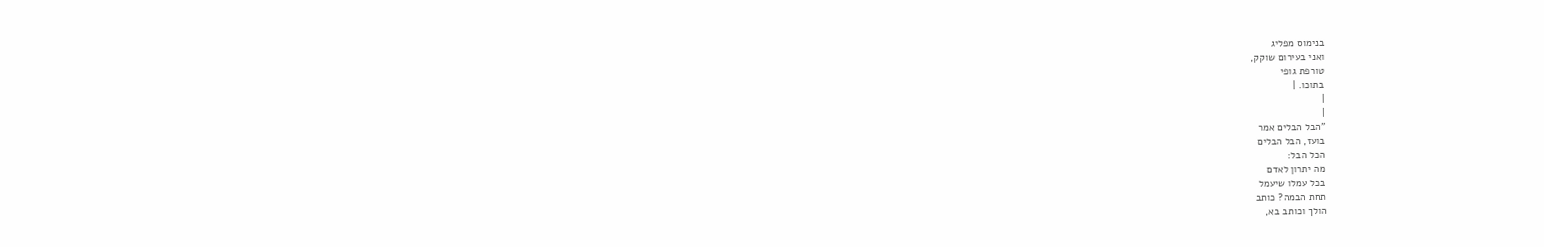בנימוס מפליג
ואני בעירום שוקק,
טורפת גופי
בתוכו. |
|
|
"הבל הבלים אמר
בועז, הבל הבלים
הכל הבל:
מה יתרון לאדם
בכל עמלו שיעמל
תחת הבמה? כותב
הולך וכותב בא,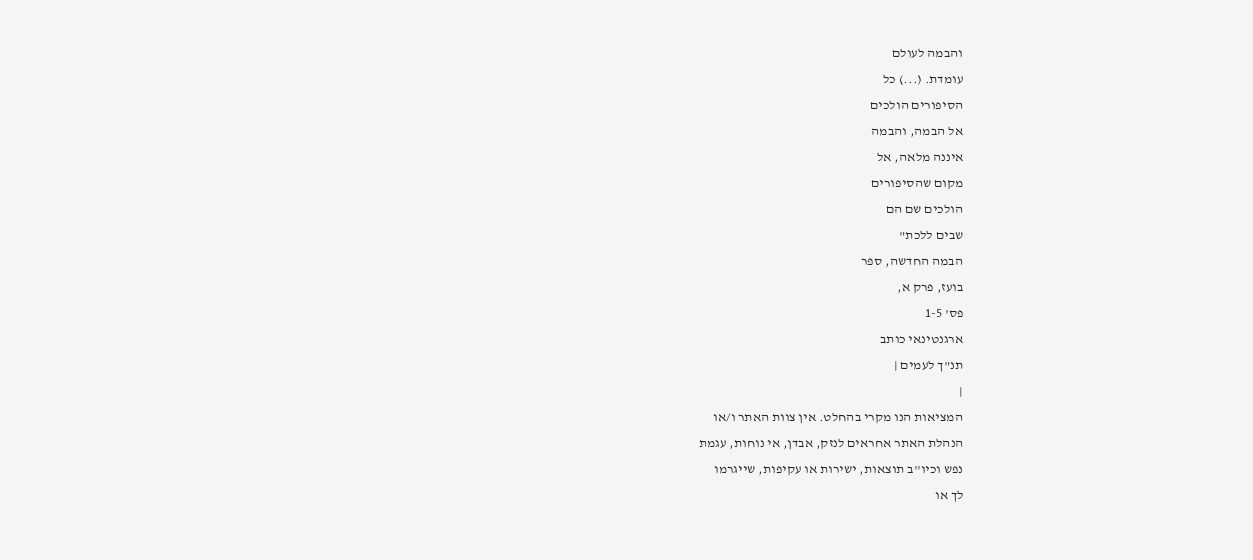והבמה לעולם
עומדת. (...) כל
הסיפורים הולכים
אל הבמה, והבמה
איננה מלאה, אל
מקום שהסיפורים
הולכים שם הם
שבים ללכת"
הבמה החדשה, ספר
בועז, פרק א,
פס' 1-5
ארגנטינאי כותב
תנ"ך לעמים |
|
המציאות הנו מקרי בהחלט. אין צוות האתר ו/או
הנהלת האתר אחראים לנזק, אבדן, אי נוחות, עגמת
נפש וכיו''ב תוצאות, ישירות או עקיפות, שייגרמו
לך או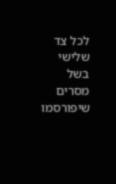לכל צד שלישי בשל מסרים שיפורסמו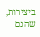ביצירות, שהנם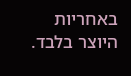באחריות היוצר בלבד.